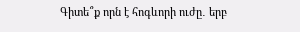Գիտե՞ք որն է հոգևորի ուժը․ երբ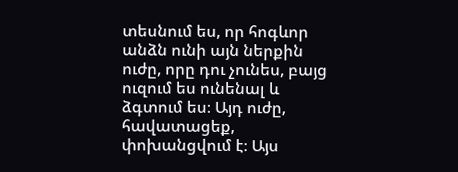տեսնում ես, որ հոգևոր անձն ունի այն ներքին ուժը, որը դու չունես, բայց ուզում ես ունենալ և ձգտում ես։ Այդ ուժը, հավատացեք, փոխանցվում է։ Այս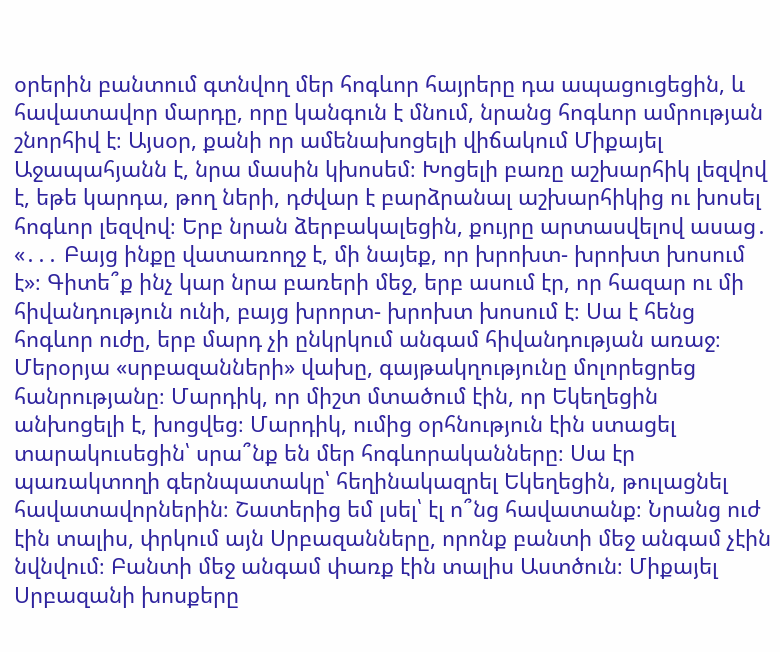օրերին բանտում գտնվող մեր հոգևոր հայրերը դա ապացուցեցին, և հավատավոր մարդը, որը կանգուն է մնում, նրանց հոգևոր ամրության շնորհիվ է։ Այսօր, քանի որ ամենախոցելի վիճակում Միքայել Աջապահյանն է, նրա մասին կխոսեմ։ Խոցելի բառը աշխարհիկ լեզվով է, եթե կարդա, թող ների, դժվար է բարձրանալ աշխարհիկից ու խոսել հոգևոր լեզվով։ Երբ նրան ձերբակալեցին, քույրը արտասվելով ասաց․ «․․․ Բայց ինքը վատառողջ է, մի նայեք, որ խրոխտ- խրոխտ խոսում է»։ Գիտե՞ք ինչ կար նրա բառերի մեջ, երբ ասում էր, որ հազար ու մի հիվանդություն ունի, բայց խրորտ- խրոխտ խոսում է։ Սա է հենց հոգևոր ուժը, երբ մարդ չի ընկրկում անգամ հիվանդության առաջ։
Մերօրյա «սրբազանների» վախը, գայթակղությունը մոլորեցրեց հանրությանը։ Մարդիկ, որ միշտ մտածում էին, որ Եկեղեցին անխոցելի է, խոցվեց։ Մարդիկ, ումից օրհնություն էին ստացել տարակուսեցին՝ սրա՞նք են մեր հոգևորականները։ Սա էր պառակտողի գերնպատակը՝ հեղինակազրել Եկեղեցին, թուլացնել հավատավորներին։ Շատերից եմ լսել՝ էլ ո՞նց հավատանք։ Նրանց ուժ էին տալիս, փրկում այն Սրբազանները, որոնք բանտի մեջ անգամ չէին նվնվում։ Բանտի մեջ անգամ փառք էին տալիս Աստծուն։ Միքայել Սրբազանի խոսքերը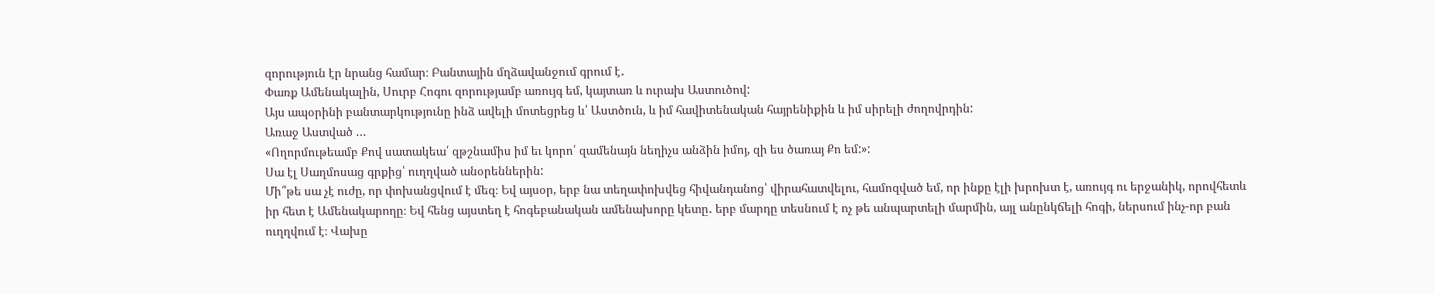զորություն էր նրանց համար։ Բանտային մղձավանջում գրում է․
Փառք Ամենակալին, Սուրբ Հոգու զորությամբ առույգ եմ, կայտառ և ուրախ Աստուծով:
Այս ապօրինի բանտարկությունը ինձ ավելի մոտեցրեց և՛ Աստծուն, և իմ հավիտենական հայրենիքին և իմ սիրելի ժողովրդին:
Առաջ Աստված …
«Ողորմութեամբ Քով սատակեա՛ զթշնամիս իմ եւ կորո՛ զամենայն նեղիչս անձին իմոյ, զի ես ծառայ Քո եմ:»:
Սա էլ Սաղմոսաց գրքից՝ ուղղված անօրեններին:
Մի՞թե սա չէ ուժը, որ փոխանցվում է մեզ։ Եվ այսօր, երբ նա տեղափոխվեց հիվանդանոց՝ վիրահատվելու, համոզված եմ, որ ինքը էլի խրոխտ է, առույգ ու երջանիկ, որովհետև իր հետ է Ամենակարողը։ Եվ հենց այստեղ է հոգեբանական ամենախորը կետը․ երբ մարդը տեսնում է ոչ թե անպարտելի մարմին, այլ անընկճելի հոգի, ներսում ինչ-որ բան ուղղվում է։ Վախը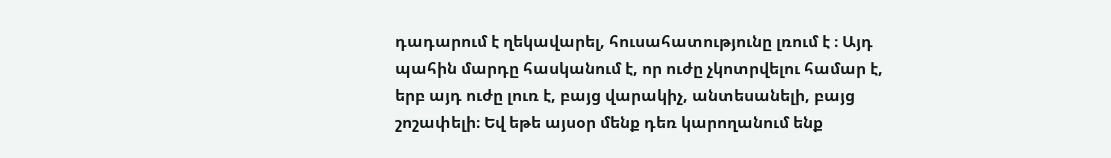դադարում է ղեկավարել, հուսահատությունը լռում է ։ Այդ պահին մարդը հասկանում է, որ ուժը չկոտրվելու համար է, երբ այդ ուժը լուռ է, բայց վարակիչ, անտեսանելի, բայց շոշափելի։ Եվ եթե այսօր մենք դեռ կարողանում ենք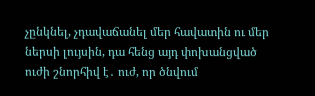չընկնել, չդավաճանել մեր հավատին ու մեր ներսի լույսին, դա հենց այդ փոխանցված ուժի շնորհիվ է․ ուժ, որ ծնվում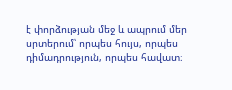է փորձության մեջ և ապրում մեր սրտերում՝ որպես հույս, որպես դիմադրություն, որպես հավատ։